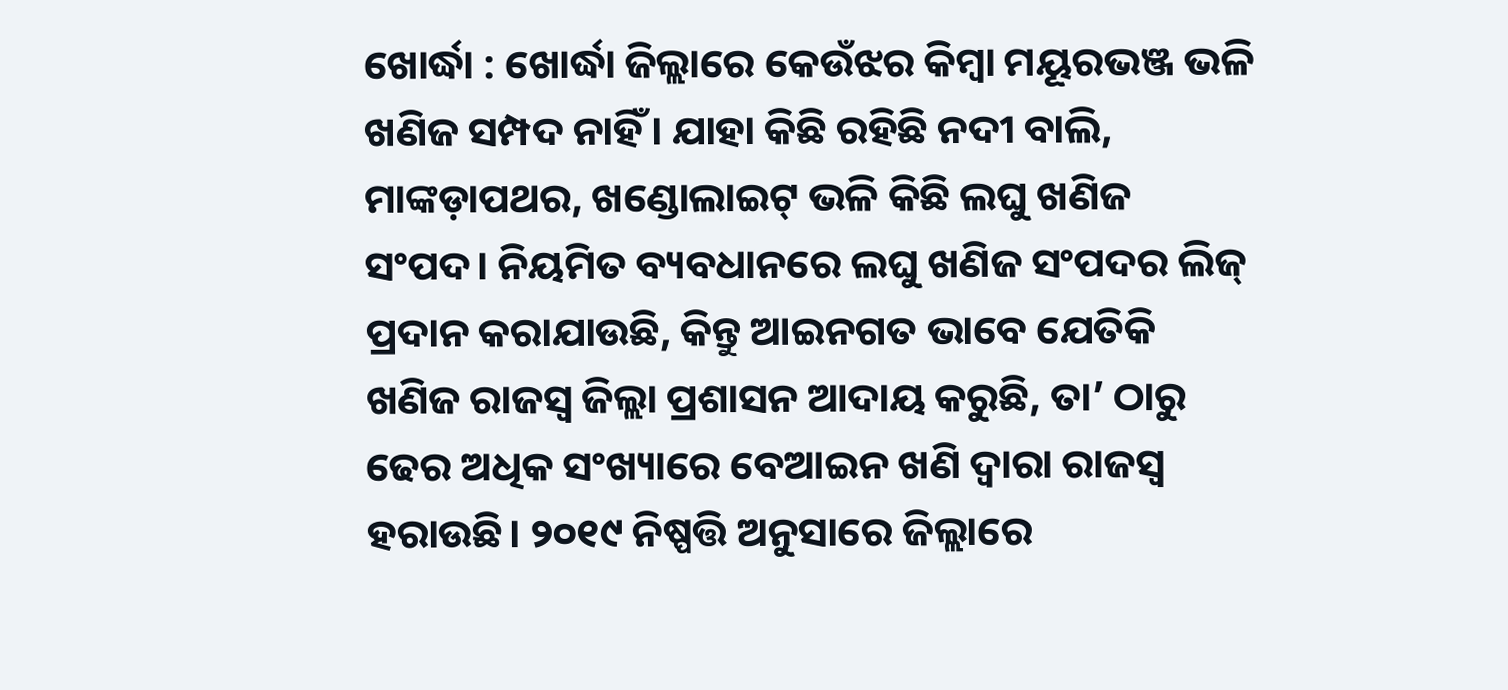ଖୋର୍ଦ୍ଧା : ଖୋର୍ଦ୍ଧା ଜିଲ୍ଲାରେ କେଉଁଝର କିମ୍ବା ମୟୂରଭଞ୍ଜ ଭଳି ଖଣିଜ ସମ୍ପଦ ନାହିଁ। ଯାହା କିଛି ରହିଛି ନଦୀ ବାଲି, ମାଙ୍କଡ଼ାପଥର, ଖଣ୍ଡୋଲାଇଟ୍ ଭଳି କିଛି ଲଘୁ ଖଣିଜ ସଂପଦ। ନିୟମିତ ବ୍ୟବଧାନରେ ଲଘୁ ଖଣିଜ ସଂପଦର ଲିଜ୍ ପ୍ରଦାନ କରାଯାଉଛି, କିନ୍ତୁ ଆଇନଗତ ଭାବେ ଯେତିକି ଖଣିଜ ରାଜସ୍ୱ ଜିଲ୍ଲା ପ୍ରଶାସନ ଆଦାୟ କରୁଛି, ତା’ ଠାରୁ ଢେର ଅଧିକ ସଂଖ୍ୟାରେ ବେଆଇନ ଖଣି ଦ୍ବାରା ରାଜସ୍ୱ ହରାଉଛି। ୨୦୧୯ ନିଷ୍ପତ୍ତି ଅନୁସାରେ ଜିଲ୍ଲାରେ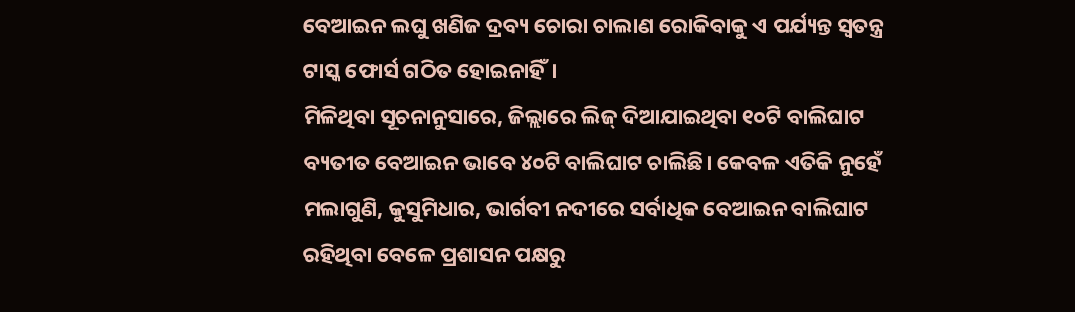ବେଆଇନ ଲଘୁ ଖଣିଜ ଦ୍ରବ୍ୟ ଚୋରା ଚାଲାଣ ରୋକିବାକୁ ଏ ପର୍ଯ୍ୟନ୍ତ ସ୍ୱତନ୍ତ୍ର ଟାସ୍କ ଫୋର୍ସ ଗଠିତ ହୋଇନାହିଁ।
ମିଳିଥିବା ସୂଚନାନୁସାରେ, ଜିଲ୍ଲାରେ ଲିଜ୍ ଦିଆଯାଇଥିବା ୧୦ଟି ବାଲିଘାଟ ବ୍ୟତୀତ ବେଆଇନ ଭାବେ ୪୦ଟି ବାଲିଘାଟ ଚାଲିଛି। କେବଳ ଏତିକି ନୁହେଁ ମଲାଗୁଣି, କୁସୁମିଧାର, ଭାର୍ଗବୀ ନଦୀରେ ସର୍ବାଧିକ ବେଆଇନ ବାଲିଘାଟ ରହିଥିବା ବେଳେ ପ୍ରଶାସନ ପକ୍ଷରୁ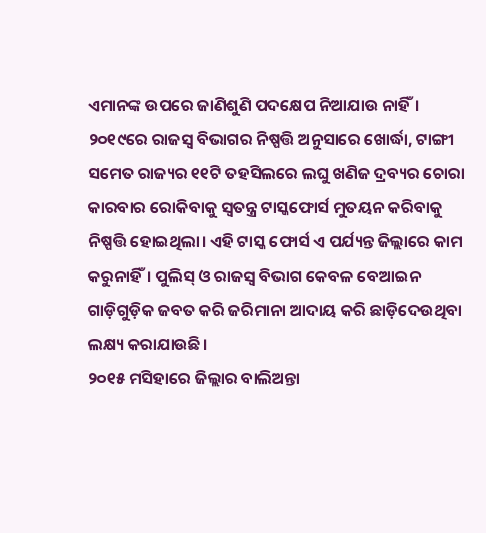ଏମାନଙ୍କ ଉପରେ ଜାଣିଶୁଣି ପଦକ୍ଷେପ ନିଆଯାଉ ନାହିଁ। ୨୦୧୯ରେ ରାଜସ୍ୱ ବିଭାଗର ନିଷ୍ପତ୍ତି ଅନୁସାରେ ଖୋର୍ଦ୍ଧା, ଟାଙ୍ଗୀ ସମେତ ରାଜ୍ୟର ୧୧ଟି ତହସିଲରେ ଲଘୁ ଖଣିଜ ଦ୍ରବ୍ୟର ଚୋରା କାରବାର ରୋକିବାକୁ ସ୍ୱତନ୍ତ୍ର ଟାସ୍କଫୋର୍ସ ମୁତୟନ କରିବାକୁ ନିଷ୍ପତ୍ତି ହୋଇଥିଲା। ଏହି ଟାସ୍କ ଫୋର୍ସ ଏ ପର୍ଯ୍ୟନ୍ତ ଜିଲ୍ଲାରେ କାମ କରୁନାହିଁ। ପୁଲିସ୍ ଓ ରାଜସ୍ୱ ବିଭାଗ କେବଳ ବେଆଇନ ଗାଡ଼ିଗୁଡ଼ିକ ଜବତ କରି ଜରିମାନା ଆଦାୟ କରି ଛାଡ଼ିଦେଉଥିବା ଲକ୍ଷ୍ୟ କରାଯାଉଛି।
୨୦୧୫ ମସିହାରେ ଜିଲ୍ଲାର ବାଲିଅନ୍ତା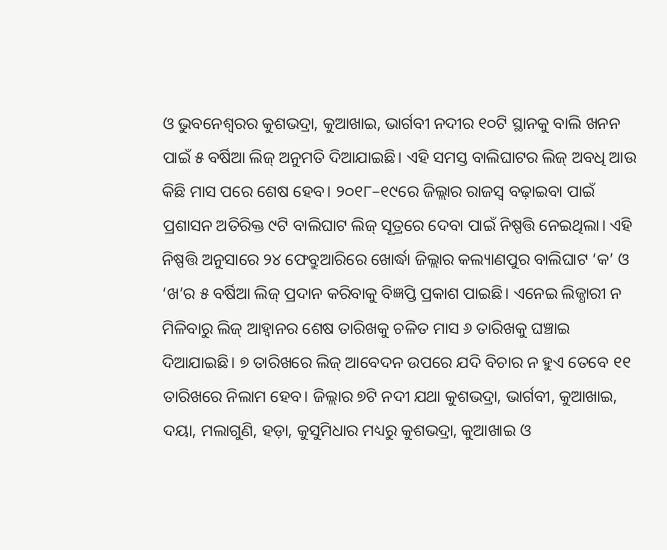ଓ ଭୁବନେଶ୍ବରର କୁଶଭଦ୍ରା, କୁଆଖାଇ, ଭାର୍ଗବୀ ନଦୀର ୧୦ଟି ସ୍ଥାନକୁ ବାଲି ଖନନ ପାଇଁ ୫ ବର୍ଷିଆ ଲିଜ୍ ଅନୁମତି ଦିଆଯାଇଛି। ଏହି ସମସ୍ତ ବାଲିଘାଟର ଲିଜ୍ ଅବଧି ଆଉ କିଛି ମାସ ପରେ ଶେଷ ହେବ। ୨୦୧୮–୧୯ରେ ଜିଲ୍ଲାର ରାଜସ୍ବ ବଢ଼ାଇବା ପାଇଁ ପ୍ରଶାସନ ଅତିରିକ୍ତ ୯ଟି ବାଲିଘାଟ ଲିଜ୍ ସୂତ୍ରରେ ଦେବା ପାଇଁ ନିଷ୍ପତ୍ତି ନେଇଥିଲା। ଏହି ନିଷ୍ପତ୍ତି ଅନୁସାରେ ୨୪ ଫେବ୍ରୁଆରିରେ ଖୋର୍ଦ୍ଧା ଜିଲ୍ଲାର କଲ୍ୟାଣପୁର ବାଲିଘାଟ ‘କ’ ଓ ‘ଖ’ର ୫ ବର୍ଷିଆ ଲିଜ୍ ପ୍ରଦାନ କରିବାକୁ ବିଜ୍ଞପ୍ତି ପ୍ରକାଶ ପାଇଛି। ଏନେଇ ଲିଜ୍ଧାରୀ ନ ମିଳିବାରୁ ଲିଜ୍ ଆହ୍ବାନର ଶେଷ ତାରିଖକୁ ଚଳିତ ମାସ ୬ ତାରିଖକୁ ଘଞ୍ଚାଇ ଦିଆଯାଇଛି। ୭ ତାରିଖରେ ଲିଜ୍ ଆବେଦନ ଉପରେ ଯଦି ବିଚାର ନ ହୁଏ ତେବେ ୧୧ ତାରିଖରେ ନିଲାମ ହେବ। ଜିଲ୍ଲାର ୭ଟି ନଦୀ ଯଥା କୁଶଭଦ୍ରା, ଭାର୍ଗବୀ, କୁଆଖାଇ, ଦୟା, ମଲାଗୁଣି, ହଡ଼ା, କୁସୁମିଧାର ମଧ୍ୟରୁ କୁଶଭଦ୍ରା, କୁଆଖାଇ ଓ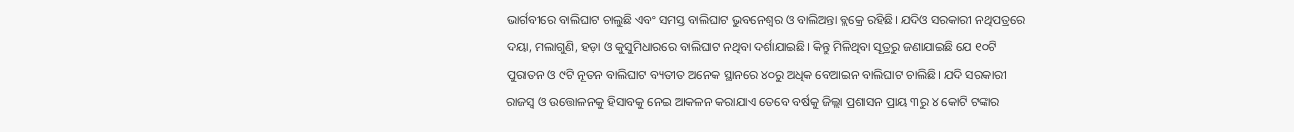ଭାର୍ଗବୀରେ ବାଲିଘାଟ ଚାଲୁଛି ଏବଂ ସମସ୍ତ ବାଲିଘାଟ ଭୁବନେଶ୍ବର ଓ ବାଲିଅନ୍ତା ବ୍ଲକ୍ରେ ରହିଛି। ଯଦିଓ ସରକାରୀ ନଥିପତ୍ରରେ ଦୟା, ମଲାଗୁଣି, ହଡ଼ା ଓ କୁସୁମିଧାରରେ ବାଲିଘାଟ ନଥିବା ଦର୍ଶାଯାଇଛି। କିନ୍ତୁ ମିଳିଥିବା ସୂତ୍ରରୁ ଜଣାଯାଇଛି ଯେ ୧୦ଟି ପୁରାତନ ଓ ୯ଟି ନୂତନ ବାଲିଘାଟ ବ୍ୟତୀତ ଅନେକ ସ୍ଥାନରେ ୪୦ରୁ ଅଧିକ ବେଆଇନ ବାଲିଘାଟ ଚାଲିଛି। ଯଦି ସରକାରୀ ରାଜସ୍ବ ଓ ଉତ୍ତୋଳନକୁ ହିସାବକୁ ନେଇ ଆକଳନ କରାଯାଏ ତେବେ ବର୍ଷକୁ ଜିଲ୍ଲା ପ୍ରଶାସନ ପ୍ରାୟ ୩ରୁ ୪ କୋଟି ଟଙ୍କାର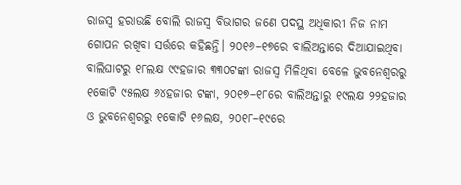ରାଜସ୍ୱ ହରାଉଛି ବୋଲି ରାଜସ୍ୱ ବିଭାଗର ଜଣେ ପଦସ୍ଥ ଅଧିକାରୀ ନିଜ ନାମ ଗୋପନ ରଖିବା ସର୍ତ୍ତରେ କହିଛନ୍ତି। ୨୦୧୬–୧୭ରେ ବାଲିଅନ୍ତାରେ ଦିଆଯାଇଥିବା ବାଲିଘାଟରୁ ୧୮ଲକ୍ଷ ୯୯ହଜାର ୩୩୦ଟଙ୍କା ରାଜସ୍ୱ ମିଳିଥିବା ବେଳେ ଭୁବନେଶ୍ବରରୁ ୧କୋଟି ୯୫ଲକ୍ଷ ୬୪ହଜାର ଟଙ୍କା, ୨୦୧୭–୧୮ରେ ବାଲିଅନ୍ତାରୁ ୧୯ଲକ୍ଷ ୨୨ହଜାର ଓ ଭୁବନେଶ୍ବରରୁ ୧କୋଟି ୧୬ଲକ୍ଷ, ୨୦୧୮–୧୯ରେ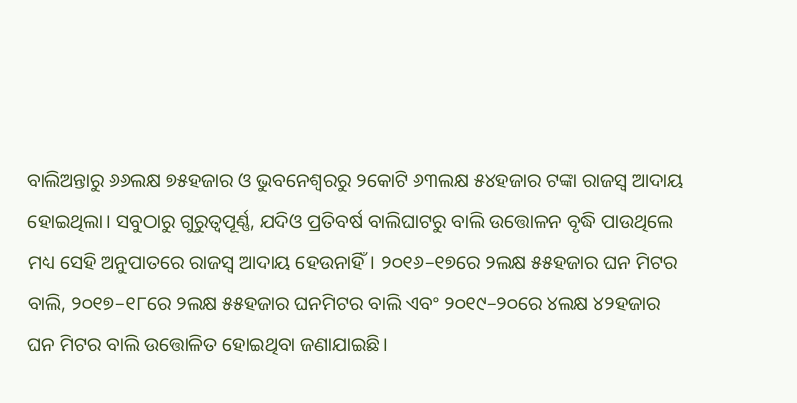ବାଲିଅନ୍ତାରୁ ୬୬ଲକ୍ଷ ୭୫ହଜାର ଓ ଭୁବନେଶ୍ବରରୁ ୨କୋଟି ୬୩ଲକ୍ଷ ୫୪ହଜାର ଟଙ୍କା ରାଜସ୍ୱ ଆଦାୟ ହୋଇଥିଲା। ସବୁଠାରୁ ଗୁରୁତ୍ବପୂର୍ଣ୍ଣ, ଯଦିଓ ପ୍ରତିବର୍ଷ ବାଲିଘାଟରୁ ବାଲି ଉତ୍ତୋଳନ ବୃଦ୍ଧି ପାଉଥିଲେ ମଧ୍ୟ ସେହି ଅନୁପାତରେ ରାଜସ୍ବ ଆଦାୟ ହେଉନାହିଁ। ୨୦୧୬–୧୭ରେ ୨ଲକ୍ଷ ୫୫ହଜାର ଘନ ମିଟର ବାଲି, ୨୦୧୭–୧୮ରେ ୨ଲକ୍ଷ ୫୫ହଜାର ଘନମିଟର ବାଲି ଏବଂ ୨୦୧୯–୨୦ରେ ୪ଲକ୍ଷ ୪୨ହଜାର ଘନ ମିଟର ବାଲି ଉତ୍ତୋଳିତ ହୋଇଥିବା ଜଣାଯାଇଛି।